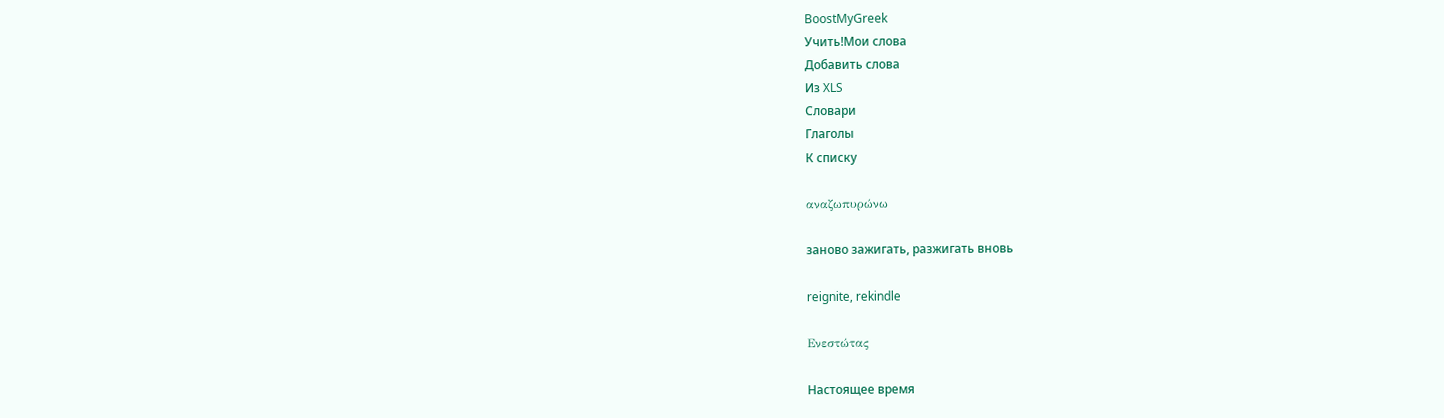BoostMyGreek
Учить!Мои слова
Добавить слова
Из XLS
Словари
Глаголы
К списку

αναζωπυρώνω

заново зажигать, разжигать вновь

reignite, rekindle

Ενεστώτας

Настоящее время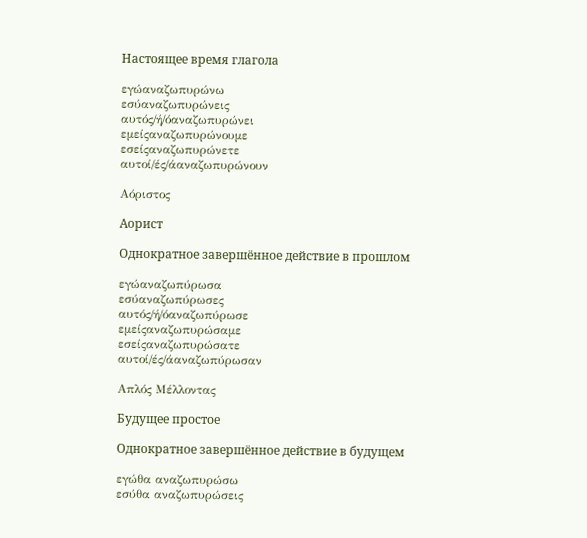Настоящее время глагола

εγώαναζωπυρώνω
εσύαναζωπυρώνεις
αυτός/ή/όαναζωπυρώνει
εμείςαναζωπυρώνουμε
εσείςαναζωπυρώνετε
αυτοί/ές/άαναζωπυρώνουν

Αόριστος

Аорист

Однократное завершённое действие в прошлом

εγώαναζωπύρωσα
εσύαναζωπύρωσες
αυτός/ή/όαναζωπύρωσε
εμείςαναζωπυρώσαμε
εσείςαναζωπυρώσατε
αυτοί/ές/άαναζωπύρωσαν

Απλός Μέλλοντας

Будущее простое

Однократное завершённое действие в будущем

εγώθα αναζωπυρώσω
εσύθα αναζωπυρώσεις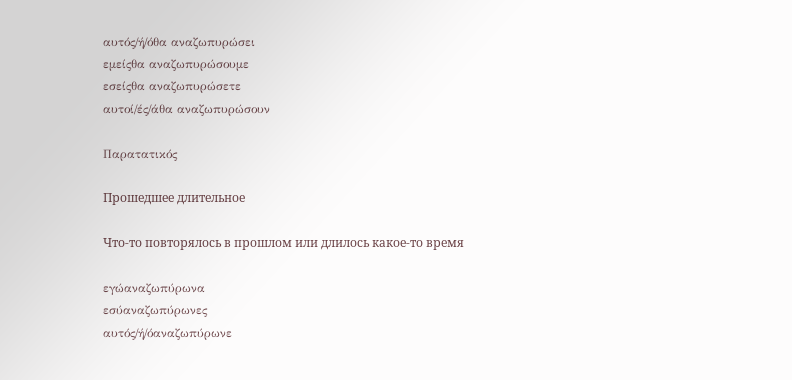αυτός/ή/όθα αναζωπυρώσει
εμείςθα αναζωπυρώσουμε
εσείςθα αναζωπυρώσετε
αυτοί/ές/άθα αναζωπυρώσουν

Παρατατικός

Прошедшее длительное

Что-то повторялось в прошлом или длилось какое-то время

εγώαναζωπύρωνα
εσύαναζωπύρωνες
αυτός/ή/όαναζωπύρωνε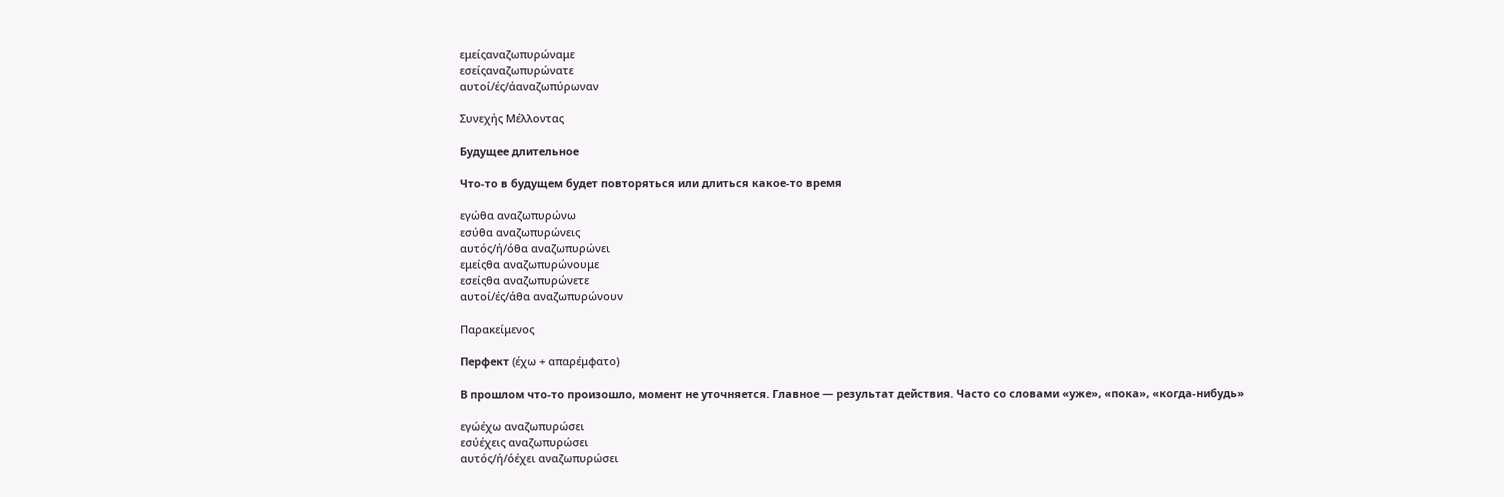εμείςαναζωπυρώναμε
εσείςαναζωπυρώνατε
αυτοί/ές/άαναζωπύρωναν

Συνεχής Μέλλοντας

Будущее длительное

Что-то в будущем будет повторяться или длиться какое-то время

εγώθα αναζωπυρώνω
εσύθα αναζωπυρώνεις
αυτός/ή/όθα αναζωπυρώνει
εμείςθα αναζωπυρώνουμε
εσείςθα αναζωπυρώνετε
αυτοί/ές/άθα αναζωπυρώνουν

Παρακείμενος

Перфект (έχω + απαρέμφατο)

В прошлом что-то произошло, момент не уточняется. Главное — результат действия. Часто со словами «уже», «пока», «когда-нибудь»

εγώέχω αναζωπυρώσει
εσύέχεις αναζωπυρώσει
αυτός/ή/όέχει αναζωπυρώσει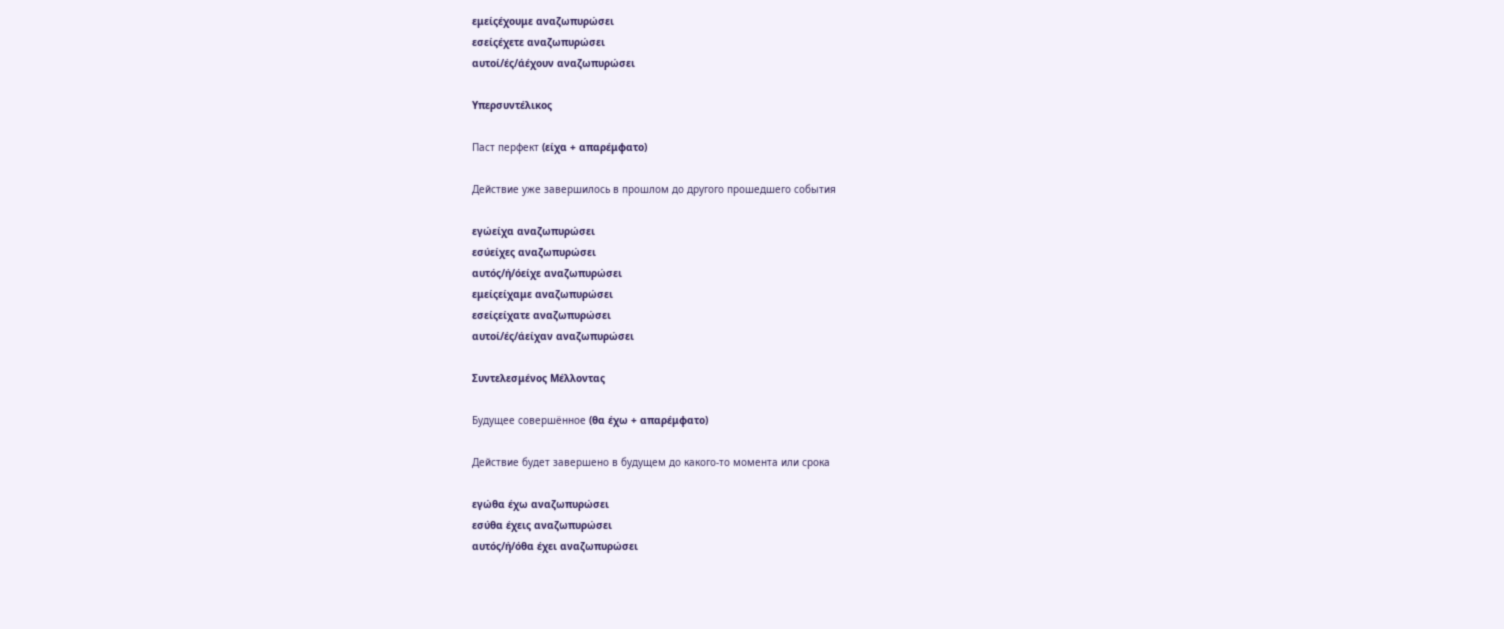εμείςέχουμε αναζωπυρώσει
εσείςέχετε αναζωπυρώσει
αυτοί/ές/άέχουν αναζωπυρώσει

Υπερσυντέλικος

Паст перфект (είχα + απαρέμφατο)

Действие уже завершилось в прошлом до другого прошедшего события

εγώείχα αναζωπυρώσει
εσύείχες αναζωπυρώσει
αυτός/ή/όείχε αναζωπυρώσει
εμείςείχαμε αναζωπυρώσει
εσείςείχατε αναζωπυρώσει
αυτοί/ές/άείχαν αναζωπυρώσει

Συντελεσμένος Μέλλοντας

Будущее совершённое (θα έχω + απαρέμφατο)

Действие будет завершено в будущем до какого-то момента или срока

εγώθα έχω αναζωπυρώσει
εσύθα έχεις αναζωπυρώσει
αυτός/ή/όθα έχει αναζωπυρώσει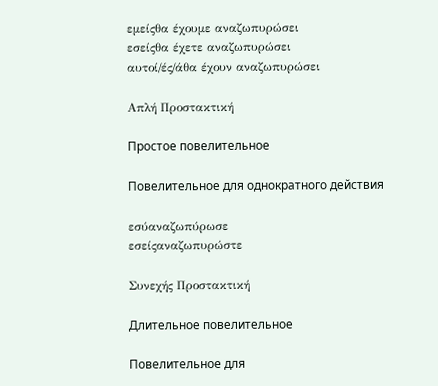εμείςθα έχουμε αναζωπυρώσει
εσείςθα έχετε αναζωπυρώσει
αυτοί/ές/άθα έχουν αναζωπυρώσει

Απλή Προστακτική

Простое повелительное

Повелительное для однократного действия

εσύαναζωπύρωσε
εσείςαναζωπυρώστε

Συνεχής Προστακτική

Длительное повелительное

Повелительное для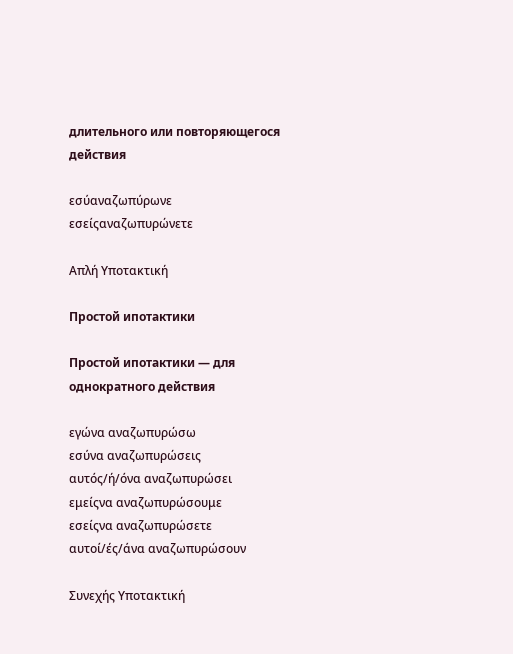длительного или повторяющегося действия

εσύαναζωπύρωνε
εσείςαναζωπυρώνετε

Απλή Υποτακτική

Простой ипотактики

Простой ипотактики — для однократного действия

εγώνα αναζωπυρώσω
εσύνα αναζωπυρώσεις
αυτός/ή/όνα αναζωπυρώσει
εμείςνα αναζωπυρώσουμε
εσείςνα αναζωπυρώσετε
αυτοί/ές/άνα αναζωπυρώσουν

Συνεχής Υποτακτική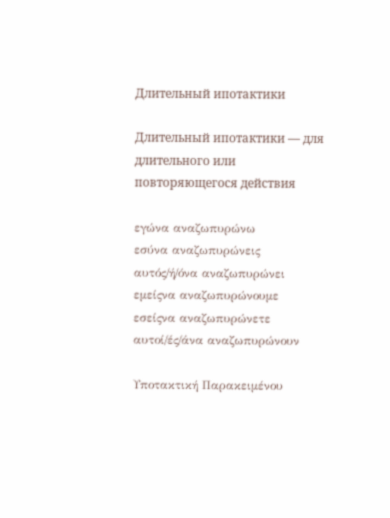Длительный ипотактики

Длительный ипотактики — для длительного или повторяющегося действия

εγώνα αναζωπυρώνω
εσύνα αναζωπυρώνεις
αυτός/ή/όνα αναζωπυρώνει
εμείςνα αναζωπυρώνουμε
εσείςνα αναζωπυρώνετε
αυτοί/ές/άνα αναζωπυρώνουν

Υποτακτική Παρακειμένου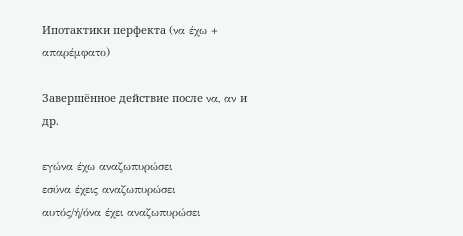Ипотактики перфекта (να έχω + απαρέμφατο)

Завершённое действие после να, αν и др.

εγώνα έχω αναζωπυρώσει
εσύνα έχεις αναζωπυρώσει
αυτός/ή/όνα έχει αναζωπυρώσει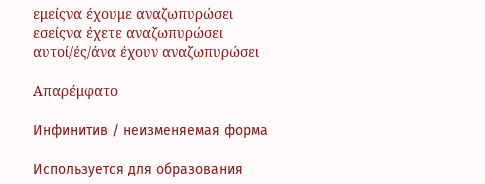εμείςνα έχουμε αναζωπυρώσει
εσείςνα έχετε αναζωπυρώσει
αυτοί/ές/άνα έχουν αναζωπυρώσει

Απαρέμφατο

Инфинитив / неизменяемая форма

Используется для образования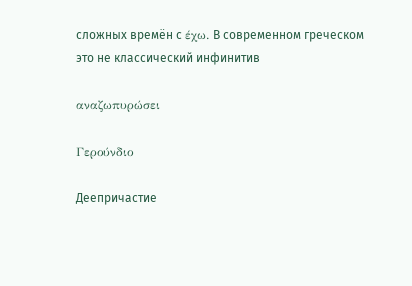сложных времён с έχω. В современном греческом это не классический инфинитив

αναζωπυρώσει

Γερούνδιο

Деепричастие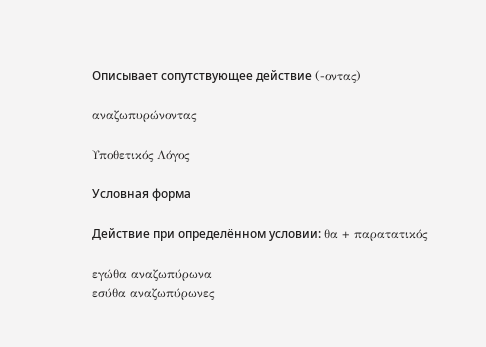Описывает сопутствующее действие (-οντας)

αναζωπυρώνοντας

Υποθετικός Λόγος

Условная форма

Действие при определённом условии: θα + παρατατικός

εγώθα αναζωπύρωνα
εσύθα αναζωπύρωνες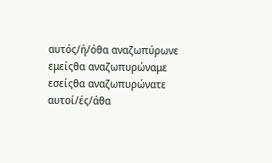αυτός/ή/όθα αναζωπύρωνε
εμείςθα αναζωπυρώναμε
εσείςθα αναζωπυρώνατε
αυτοί/ές/άθα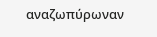αναζωπύρωναν